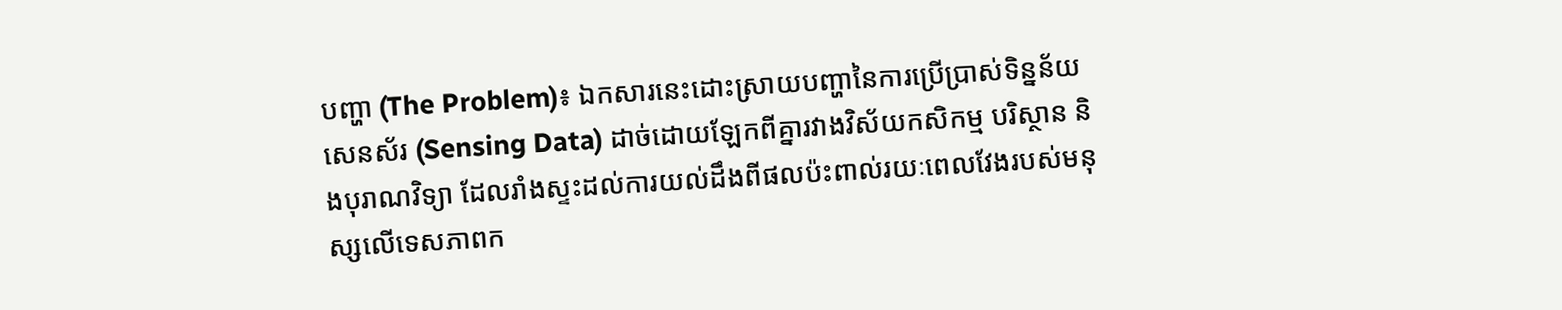បញ្ហា (The Problem)៖ ឯកសារនេះដោះស្រាយបញ្ហានៃការប្រើប្រាស់ទិន្នន័យសេនស័រ (Sensing Data) ដាច់ដោយឡែកពីគ្នារវាងវិស័យកសិកម្ម បរិស្ថាន និងបុរាណវិទ្យា ដែលរាំងស្ទះដល់ការយល់ដឹងពីផលប៉ះពាល់រយៈពេលវែងរបស់មនុស្សលើទេសភាពក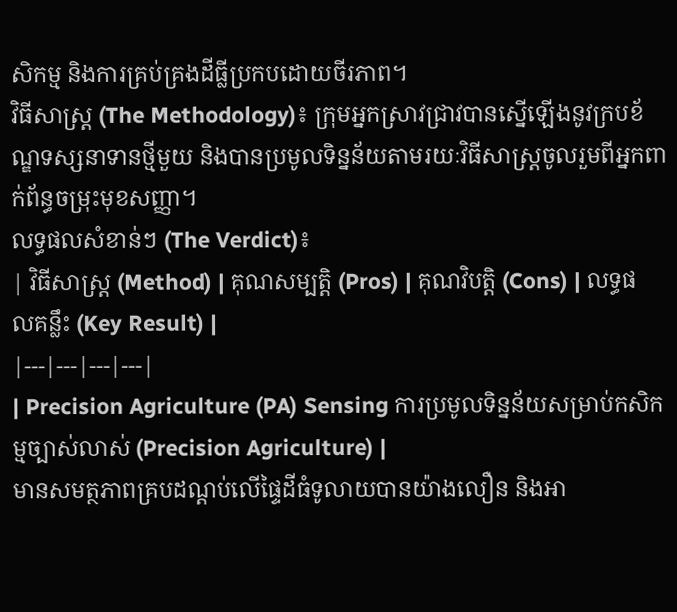សិកម្ម និងការគ្រប់គ្រងដីធ្លីប្រកបដោយចីរភាព។
វិធីសាស្ត្រ (The Methodology)៖ ក្រុមអ្នកស្រាវជ្រាវបានស្នើឡើងនូវក្របខ័ណ្ឌទស្សនាទានថ្មីមួយ និងបានប្រមូលទិន្នន័យតាមរយៈវិធីសាស្ត្រចូលរួមពីអ្នកពាក់ព័ន្ធចម្រុះមុខសញ្ញា។
លទ្ធផលសំខាន់ៗ (The Verdict)៖
| វិធីសាស្ត្រ (Method) | គុណសម្បត្តិ (Pros) | គុណវិបត្តិ (Cons) | លទ្ធផលគន្លឹះ (Key Result) |
|---|---|---|---|
| Precision Agriculture (PA) Sensing ការប្រមូលទិន្នន័យសម្រាប់កសិកម្មច្បាស់លាស់ (Precision Agriculture) |
មានសមត្ថភាពគ្របដណ្តប់លើផ្ទៃដីធំទូលាយបានយ៉ាងលឿន និងអា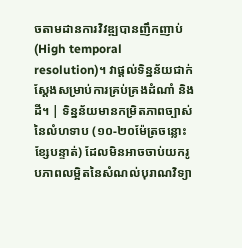ចតាមដានការវិវឌ្ឍបានញឹកញាប់ (High temporal resolution)។ វាផ្តល់ទិន្នន័យជាក់ស្តែងសម្រាប់ការគ្រប់គ្រងដំណាំ និងដី។ | ទិន្នន័យមានកម្រិតភាពច្បាស់នៃលំហទាប (១០-២០ម៉ែត្រចន្លោះខ្សែបន្ទាត់) ដែលមិនអាចចាប់យករូបភាពលម្អិតនៃសំណល់បុរាណវិទ្យា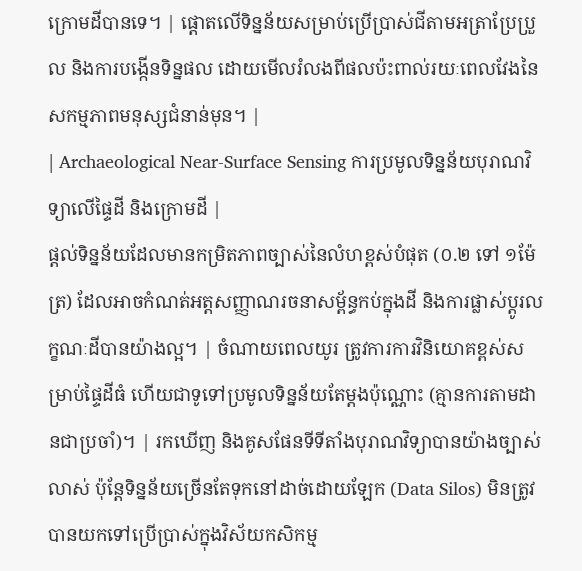ក្រោមដីបានទេ។ | ផ្តោតលើទិន្នន័យសម្រាប់ប្រើប្រាស់ជីតាមអត្រាប្រែប្រួល និងការបង្កើនទិន្នផល ដោយមើលរំលងពីផលប៉ះពាល់រយៈពេលវែងនៃសកម្មភាពមនុស្សជំនាន់មុន។ |
| Archaeological Near-Surface Sensing ការប្រមូលទិន្នន័យបុរាណវិទ្យាលើផ្ទៃដី និងក្រោមដី |
ផ្តល់ទិន្នន័យដែលមានកម្រិតភាពច្បាស់នៃលំហខ្ពស់បំផុត (០.២ ទៅ ១ម៉ែត្រ) ដែលអាចកំណត់អត្តសញ្ញាណរចនាសម្ព័ន្ធកប់ក្នុងដី និងការផ្លាស់ប្តូរលក្ខណៈដីបានយ៉ាងល្អ។ | ចំណាយពេលយូរ ត្រូវការការវិនិយោគខ្ពស់សម្រាប់ផ្ទៃដីធំ ហើយជាទូទៅប្រមូលទិន្នន័យតែម្តងប៉ុណ្ណោះ (គ្មានការតាមដានជាប្រចាំ)។ | រកឃើញ និងគូសផែនទីទីតាំងបុរាណវិទ្យាបានយ៉ាងច្បាស់លាស់ ប៉ុន្តែទិន្នន័យច្រើនតែទុកនៅដាច់ដោយឡែក (Data Silos) មិនត្រូវបានយកទៅប្រើប្រាស់ក្នុងវិស័យកសិកម្ម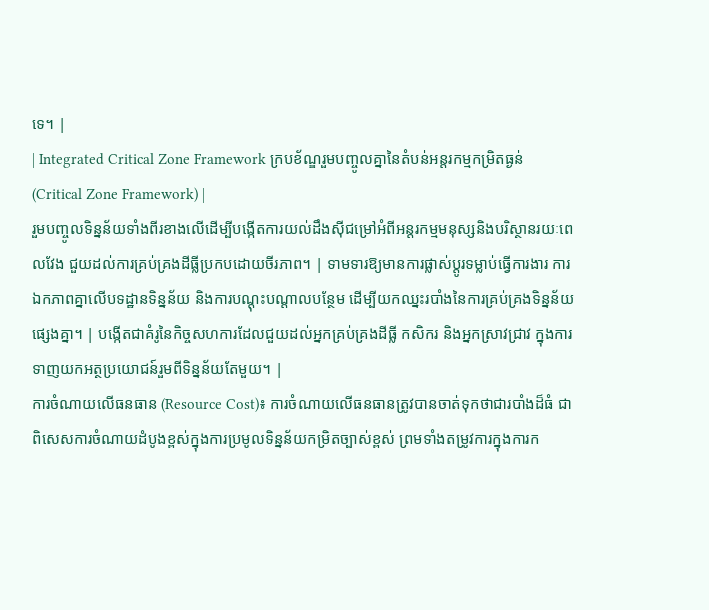ទេ។ |
| Integrated Critical Zone Framework ក្របខ័ណ្ឌរួមបញ្ចូលគ្នានៃតំបន់អន្តរកម្មកម្រិតធ្ងន់ (Critical Zone Framework) |
រួមបញ្ចូលទិន្នន័យទាំងពីរខាងលើដើម្បីបង្កើតការយល់ដឹងស៊ីជម្រៅអំពីអន្តរកម្មមនុស្សនិងបរិស្ថានរយៈពេលវែង ជួយដល់ការគ្រប់គ្រងដីធ្លីប្រកបដោយចីរភាព។ | ទាមទារឱ្យមានការផ្លាស់ប្តូរទម្លាប់ធ្វើការងារ ការឯកភាពគ្នាលើបទដ្ឋានទិន្នន័យ និងការបណ្តុះបណ្តាលបន្ថែម ដើម្បីយកឈ្នះរបាំងនៃការគ្រប់គ្រងទិន្នន័យផ្សេងគ្នា។ | បង្កើតជាគំរូនៃកិច្ចសហការដែលជួយដល់អ្នកគ្រប់គ្រងដីធ្លី កសិករ និងអ្នកស្រាវជ្រាវ ក្នុងការទាញយកអត្ថប្រយោជន៍រួមពីទិន្នន័យតែមួយ។ |
ការចំណាយលើធនធាន (Resource Cost)៖ ការចំណាយលើធនធានត្រូវបានចាត់ទុកថាជារបាំងដ៏ធំ ជាពិសេសការចំណាយដំបូងខ្ពស់ក្នុងការប្រមូលទិន្នន័យកម្រិតច្បាស់ខ្ពស់ ព្រមទាំងតម្រូវការក្នុងការក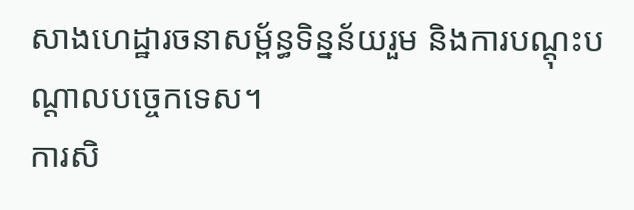សាងហេដ្ឋារចនាសម្ព័ន្ធទិន្នន័យរួម និងការបណ្តុះបណ្តាលបច្ចេកទេស។
ការសិ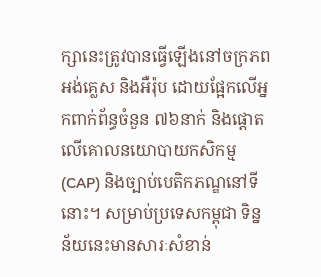ក្សានេះត្រូវបានធ្វើឡើងនៅចក្រភពអង់គ្លេស និងអឺរ៉ុប ដោយផ្អែកលើអ្នកពាក់ព័ន្ធចំនួន ៧៦នាក់ និងផ្តោតលើគោលនយោបាយកសិកម្ម (CAP) និងច្បាប់បេតិកភណ្ឌនៅទីនោះ។ សម្រាប់ប្រទេសកម្ពុជា ទិន្នន័យនេះមានសារៈសំខាន់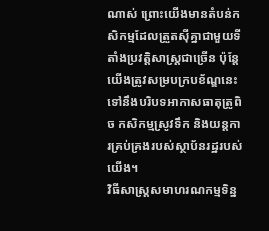ណាស់ ព្រោះយើងមានតំបន់កសិកម្មដែលត្រួតស៊ីគ្នាជាមួយទីតាំងប្រវត្តិសាស្ត្រជាច្រើន ប៉ុន្តែយើងត្រូវសម្របក្របខ័ណ្ឌនេះទៅនឹងបរិបទអាកាសធាតុត្រូពិច កសិកម្មស្រូវទឹក និងយន្តការគ្រប់គ្រងរបស់ស្ថាប័នរដ្ឋរបស់យើង។
វិធីសាស្ត្រសមាហរណកម្មទិន្ន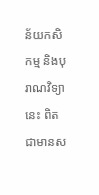ន័យកសិកម្ម និងបុរាណវិទ្យានេះ ពិតជាមានស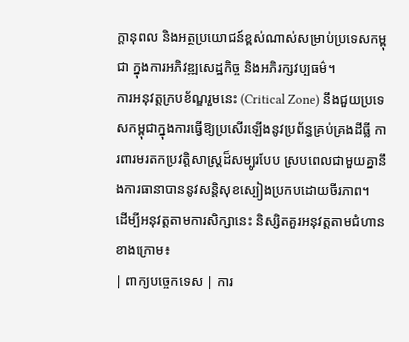ក្តានុពល និងអត្ថប្រយោជន៍ខ្ពស់ណាស់សម្រាប់ប្រទេសកម្ពុជា ក្នុងការអភិវឌ្ឍសេដ្ឋកិច្ច និងអភិរក្សវប្បធម៌។
ការអនុវត្តក្របខ័ណ្ឌរួមនេះ (Critical Zone) នឹងជួយប្រទេសកម្ពុជាក្នុងការធ្វើឱ្យប្រសើរឡើងនូវប្រព័ន្ធគ្រប់គ្រងដីធ្លី ការពារមរតកប្រវត្តិសាស្ត្រដ៏សម្បូរបែប ស្របពេលជាមួយគ្នានឹងការធានាបាននូវសន្តិសុខស្បៀងប្រកបដោយចីរភាព។
ដើម្បីអនុវត្តតាមការសិក្សានេះ និស្សិតគួរអនុវត្តតាមជំហានខាងក្រោម៖
| ពាក្យបច្ចេកទេស | ការ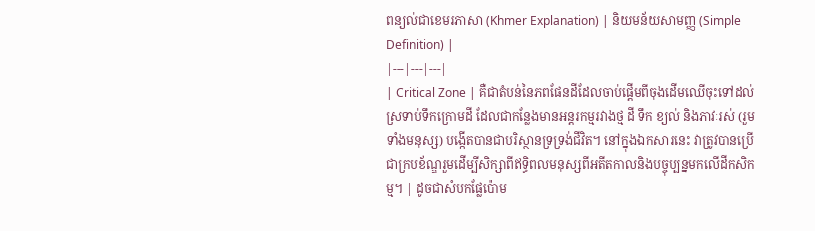ពន្យល់ជាខេមរភាសា (Khmer Explanation) | និយមន័យសាមញ្ញ (Simple Definition) |
|---|---|---|
| Critical Zone | គឺជាតំបន់នៃភពផែនដីដែលចាប់ផ្តើមពីចុងដើមឈើចុះទៅដល់ស្រទាប់ទឹកក្រោមដី ដែលជាកន្លែងមានអន្តរកម្មរវាងថ្ម ដី ទឹក ខ្យល់ និងភាវៈរស់ (រួមទាំងមនុស្ស) បង្កើតបានជាបរិស្ថានទ្រទ្រង់ជីវិត។ នៅក្នុងឯកសារនេះ វាត្រូវបានប្រើជាក្របខ័ណ្ឌរួមដើម្បីសិក្សាពីឥទ្ធិពលមនុស្សពីអតីតកាលនិងបច្ចុប្បន្នមកលើដីកសិកម្ម។ | ដូចជាសំបកផ្លែប៉ោម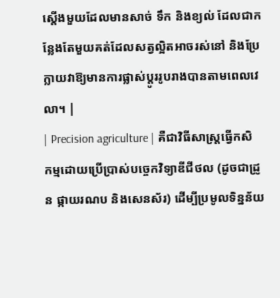ស្តើងមួយដែលមានសាច់ ទឹក និងខ្យល់ ដែលជាកន្លែងតែមួយគត់ដែលសត្វល្អិតអាចរស់នៅ និងប្រែក្លាយវាឱ្យមានការផ្លាស់ប្តូររូបរាងបានតាមពេលវេលា។ |
| Precision agriculture | គឺជាវិធីសាស្ត្រធ្វើកសិកម្មដោយប្រើប្រាស់បច្ចេកវិទ្យាឌីជីថល (ដូចជាដ្រូន ផ្កាយរណប និងសេនស័រ) ដើម្បីប្រមូលទិន្នន័យ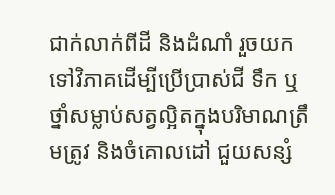ជាក់លាក់ពីដី និងដំណាំ រួចយកទៅវិភាគដើម្បីប្រើប្រាស់ជី ទឹក ឬថ្នាំសម្លាប់សត្វល្អិតក្នុងបរិមាណត្រឹមត្រូវ និងចំគោលដៅ ជួយសន្សំ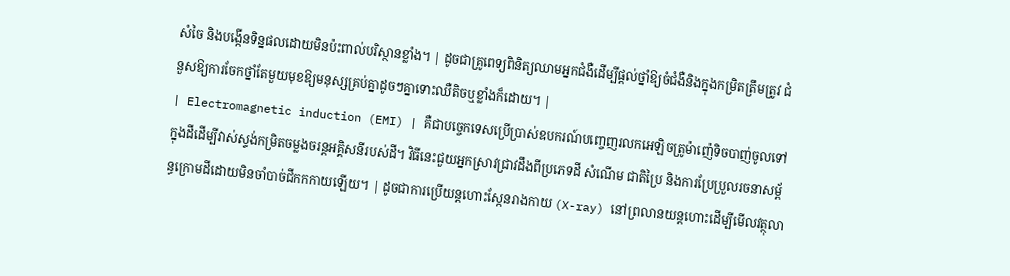សំចៃ និងបង្កើនទិន្នផលដោយមិនប៉ះពាល់បរិស្ថានខ្លាំង។ | ដូចជាគ្រូពេទ្យពិនិត្យឈាមអ្នកជំងឺដើម្បីផ្តល់ថ្នាំឱ្យចំជំងឺនិងក្នុងកម្រិតត្រឹមត្រូវ ជំនួសឱ្យការចែកថ្នាំតែមួយមុខឱ្យមនុស្សគ្រប់គ្នាដូចៗគ្នាទោះឈឺតិចឬខ្លាំងក៏ដោយ។ |
| Electromagnetic induction (EMI) | គឺជាបច្ចេកទេសប្រើប្រាស់ឧបករណ៍បញ្ចេញរលកអេឡិចត្រូម៉ាញ៉េទិចបាញ់ចូលទៅក្នុងដីដើម្បីវាស់ស្ទង់កម្រិតចម្លងចរន្តអគ្គិសនីរបស់ដី។ វិធីនេះជួយអ្នកស្រាវជ្រាវដឹងពីប្រភេទដី សំណើម ជាតិប្រៃ និងការប្រែប្រួលរចនាសម្ព័ន្ធក្រោមដីដោយមិនចាំបាច់ជីកកកាយឡើយ។ | ដូចជាការប្រើយន្តហោះស្កែនរាងកាយ (X-ray) នៅព្រលានយន្តហោះដើម្បីមើលវត្ថុលា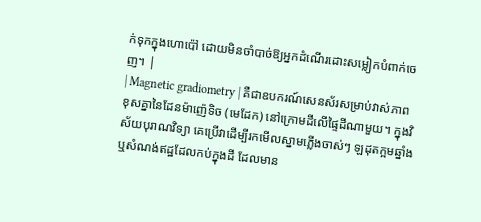ក់ទុកក្នុងហោប៉ៅ ដោយមិនចាំបាច់ឱ្យអ្នកដំណើរដោះសម្លៀកបំពាក់ចេញ។ |
| Magnetic gradiometry | គឺជាឧបករណ៍សេនស័រសម្រាប់វាស់ភាពខុសគ្នានៃដែនម៉ាញ៉េទិច (មេដែក) នៅក្រោមដីលើផ្ទៃដីណាមួយ។ ក្នុងវិស័យបុរាណវិទ្យា គេប្រើវាដើម្បីរកមើលស្នាមភ្លើងចាស់ៗ ឡដុតក្អមឆ្នាំង ឬសំណង់ឥដ្ឋដែលកប់ក្នុងដី ដែលមាន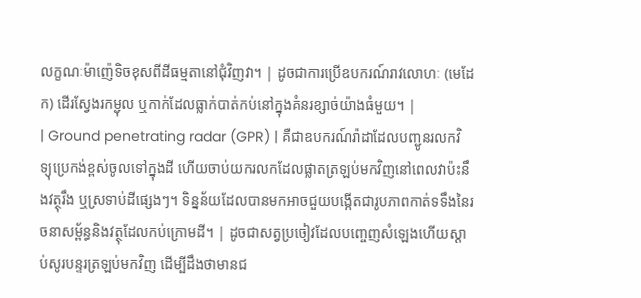លក្ខណៈម៉ាញ៉េទិចខុសពីដីធម្មតានៅជុំវិញវា។ | ដូចជាការប្រើឧបករណ៍រាវលោហៈ (មេដែក) ដើរស្វែងរកម្ជុល ឬកាក់ដែលធ្លាក់បាត់កប់នៅក្នុងគំនរខ្សាច់យ៉ាងធំមួយ។ |
| Ground penetrating radar (GPR) | គឺជាឧបករណ៍រ៉ាដាដែលបញ្ជូនរលកវិទ្យុប្រេកង់ខ្ពស់ចូលទៅក្នុងដី ហើយចាប់យករលកដែលផ្លាតត្រឡប់មកវិញនៅពេលវាប៉ះនឹងវត្ថុរឹង ឬស្រទាប់ដីផ្សេងៗ។ ទិន្នន័យដែលបានមកអាចជួយបង្កើតជារូបភាពកាត់ទទឹងនៃរចនាសម្ព័ន្ធនិងវត្ថុដែលកប់ក្រោមដី។ | ដូចជាសត្វប្រចៀវដែលបញ្ចេញសំឡេងហើយស្តាប់សូរបន្ទរត្រឡប់មកវិញ ដើម្បីដឹងថាមានជ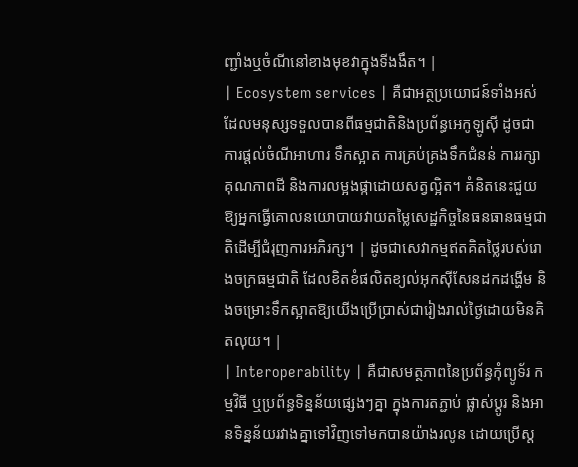ញ្ជាំងឬចំណីនៅខាងមុខវាក្នុងទីងងឹត។ |
| Ecosystem services | គឺជាអត្ថប្រយោជន៍ទាំងអស់ដែលមនុស្សទទួលបានពីធម្មជាតិនិងប្រព័ន្ធអេកូឡូស៊ី ដូចជាការផ្តល់ចំណីអាហារ ទឹកស្អាត ការគ្រប់គ្រងទឹកជំនន់ ការរក្សាគុណភាពដី និងការលម្អងផ្កាដោយសត្វល្អិត។ គំនិតនេះជួយឱ្យអ្នកធ្វើគោលនយោបាយវាយតម្លៃសេដ្ឋកិច្ចនៃធនធានធម្មជាតិដើម្បីជំរុញការអភិរក្ស។ | ដូចជាសេវាកម្មឥតគិតថ្លៃរបស់រោងចក្រធម្មជាតិ ដែលខិតខំផលិតខ្យល់អុកស៊ីសែនដកដង្ហើម និងចម្រោះទឹកស្អាតឱ្យយើងប្រើប្រាស់ជារៀងរាល់ថ្ងៃដោយមិនគិតលុយ។ |
| Interoperability | គឺជាសមត្ថភាពនៃប្រព័ន្ធកុំព្យូទ័រ កម្មវិធី ឬប្រព័ន្ធទិន្នន័យផ្សេងៗគ្នា ក្នុងការតភ្ជាប់ ផ្លាស់ប្តូរ និងអានទិន្នន័យរវាងគ្នាទៅវិញទៅមកបានយ៉ាងរលូន ដោយប្រើស្ត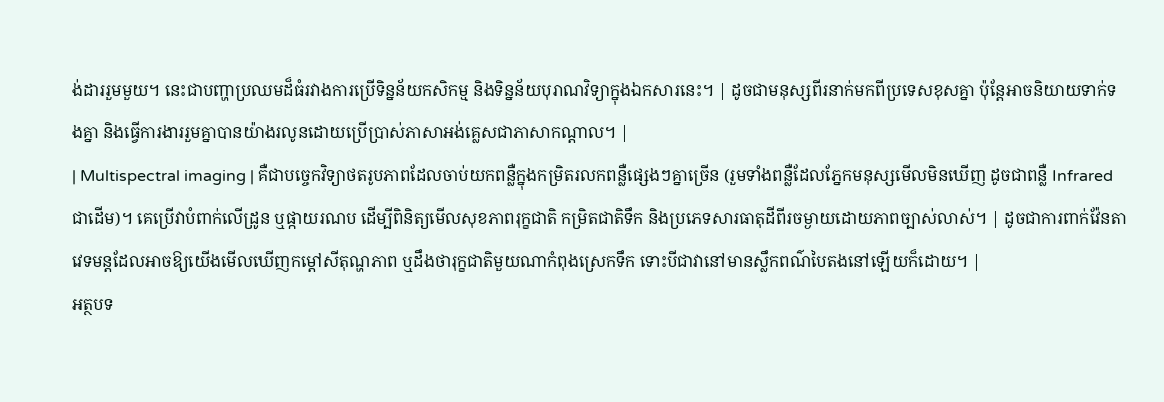ង់ដាររួមមួយ។ នេះជាបញ្ហាប្រឈមដ៏ធំរវាងការប្រើទិន្នន័យកសិកម្ម និងទិន្នន័យបុរាណវិទ្យាក្នុងឯកសារនេះ។ | ដូចជាមនុស្សពីរនាក់មកពីប្រទេសខុសគ្នា ប៉ុន្តែអាចនិយាយទាក់ទងគ្នា និងធ្វើការងាររួមគ្នាបានយ៉ាងរលូនដោយប្រើប្រាស់ភាសាអង់គ្លេសជាភាសាកណ្តាល។ |
| Multispectral imaging | គឺជាបច្ចេកវិទ្យាថតរូបភាពដែលចាប់យកពន្លឺក្នុងកម្រិតរលកពន្លឺផ្សេងៗគ្នាច្រើន (រួមទាំងពន្លឺដែលភ្នែកមនុស្សមើលមិនឃើញ ដូចជាពន្លឺ Infrared ជាដើម)។ គេប្រើវាបំពាក់លើដ្រូន ឬផ្កាយរណប ដើម្បីពិនិត្យមើលសុខភាពរុក្ខជាតិ កម្រិតជាតិទឹក និងប្រភេទសារធាតុដីពីរចម្ងាយដោយភាពច្បាស់លាស់។ | ដូចជាការពាក់វ៉ែនតាវេទមន្តដែលអាចឱ្យយើងមើលឃើញកម្តៅសីតុណ្ហភាព ឬដឹងថារុក្ខជាតិមួយណាកំពុងស្រេកទឹក ទោះបីជាវានៅមានស្លឹកពណ៌បៃតងនៅឡើយក៏ដោយ។ |
អត្ថបទ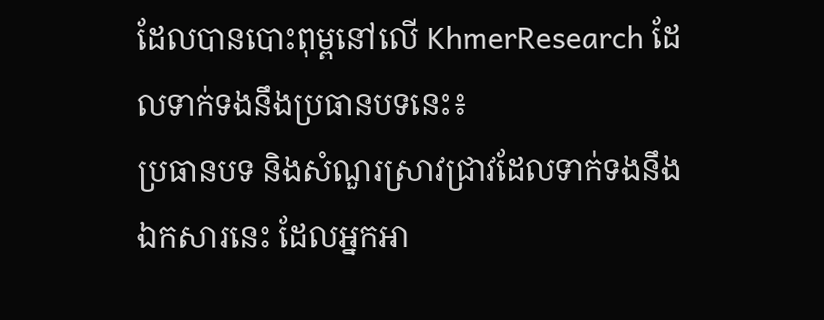ដែលបានបោះពុម្ពនៅលើ KhmerResearch ដែលទាក់ទងនឹងប្រធានបទនេះ៖
ប្រធានបទ និងសំណួរស្រាវជ្រាវដែលទាក់ទងនឹងឯកសារនេះ ដែលអ្នកអា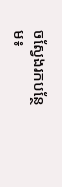ចស្វែងរកបន្ថែម៖